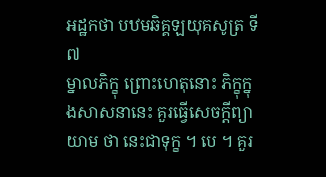អដ្ឋកថា បឋមឆិគ្គឡយុគសូត្រ ទី ៧
ម្នាលភិក្ខុ ព្រោះហេតុនោះ ភិក្ខុក្នុងសាសនានេះ គួរធ្វើសេចក្តីព្យាយាម ថា នេះជាទុក្ខ ។ បេ ។ គួរ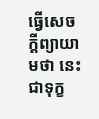ធ្វើសេចក្តីព្យាយាមថា នេះជាទុក្ខ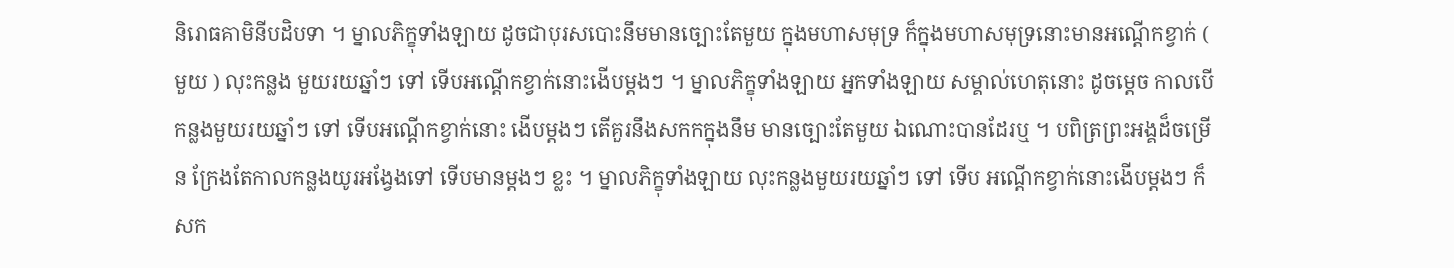និរោធគាមិនីបដិបទា ។ ម្នាលភិក្ខុទាំងឡាយ ដូចជាបុរសបោះនឹមមានច្បោះតែមួយ ក្នុងមហាសមុទ្រ ក៏ក្នុងមហាសមុទ្រនោះមានអណ្តើកខ្វាក់ ( មួយ ) លុះកន្លង មួយរយឆ្នាំៗ ទៅ ទើបអណ្តើកខ្វាក់នោះងើបម្តងៗ ។ ម្នាលភិក្ខុទាំងឡាយ អ្នកទាំងឡាយ សម្គាល់ហេតុនោះ ដូចម្តេច កាលបើកន្លងមួយរយឆ្នាំៗ ទៅ ទើបអណ្តើកខ្វាក់នោះ ងើបម្តងៗ តើគួរនឹងសកកក្នុងនឹម មានច្បោះតែមួយ ឯណោះបានដែរឬ ។ បពិត្រព្រះអង្គដ៏ចម្រើន ក្រែងតែកាលកន្លងយូរអង្វែងទៅ ទើបមានម្តងៗ ខ្លះ ។ ម្នាលភិក្ខុទាំងឡាយ លុះកន្លងមួយរយឆ្នាំៗ ទៅ ទើប អណ្តើកខ្វាក់នោះងើបម្តងៗ ក៏សក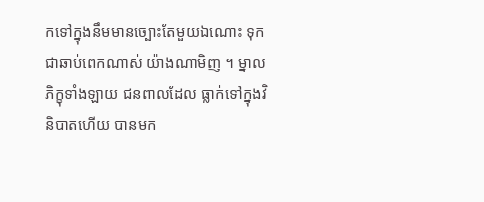កទៅក្នុងនឹមមានច្បោះតែមួយឯណោះ ទុក ជាឆាប់ពេកណាស់ យ៉ាងណាមិញ ។ ម្នាលភិក្ខុទាំងឡាយ ជនពាលដែល ធ្លាក់ទៅក្នុងវិនិបាតហើយ បានមក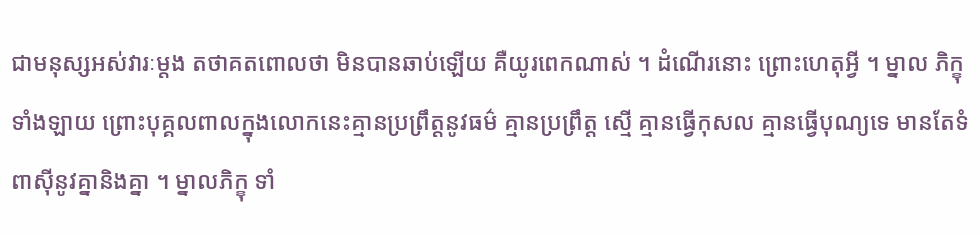ជាមនុស្សអស់វារៈម្តង តថាគតពោលថា មិនបានឆាប់ឡើយ គឺយូរពេកណាស់ ។ ដំណើរនោះ ព្រោះហេតុអ្វី ។ ម្នាល ភិក្ខុទាំងឡាយ ព្រោះបុគ្គលពាលក្នុងលោកនេះគ្មានប្រព្រឹត្តនូវធម៌ គ្មានប្រព្រឹត្ត ស្មើ គ្មានធ្វើកុសល គ្មានធ្វើបុណ្យទេ មានតែទំពាស៊ីនូវគ្នានិងគ្នា ។ ម្នាលភិក្ខុ ទាំ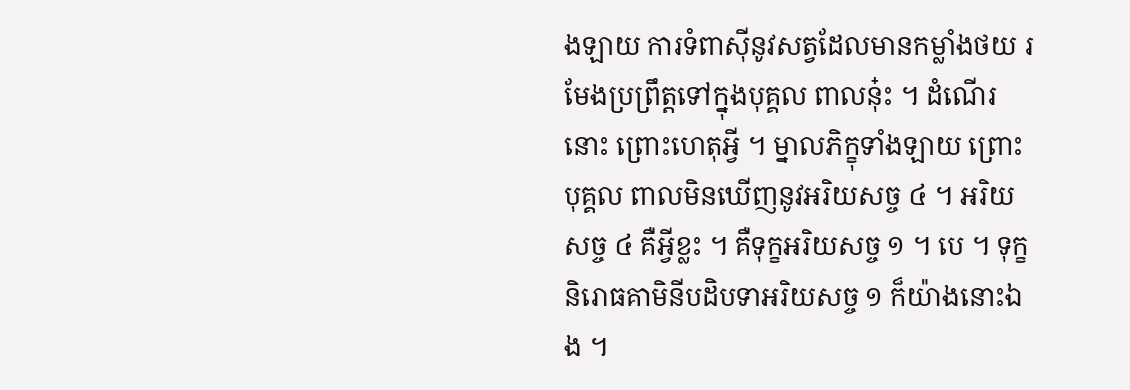ងឡាយ ការទំពាស៊ីនូវសត្វដែលមានកម្លាំងថយ រមែងប្រព្រឹត្តទៅក្នុងបុគ្គល ពាលនុ៎ះ ។ ដំណើរនោះ ព្រោះហេតុអ្វី ។ ម្នាលភិក្ខុទាំងឡាយ ព្រោះបុគ្គល ពាលមិនឃើញនូវអរិយសច្ច ៤ ។ អរិយសច្ច ៤ គឺអ្វីខ្លះ ។ គឺទុក្ខអរិយសច្ច ១ ។ បេ ។ ទុក្ខនិរោធគាមិនីបដិបទាអរិយសច្ច ១ ក៏យ៉ាងនោះឯង ។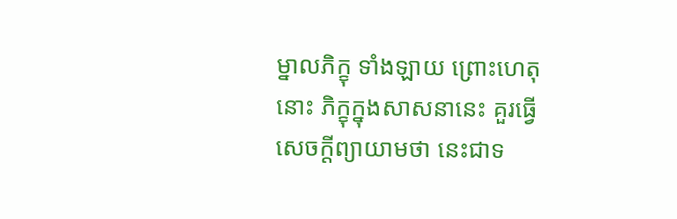ម្នាលភិក្ខុ ទាំងឡាយ ព្រោះហេតុនោះ ភិក្ខុក្នុងសាសនានេះ គួរធ្វើសេចក្តីព្យាយាមថា នេះជាទ